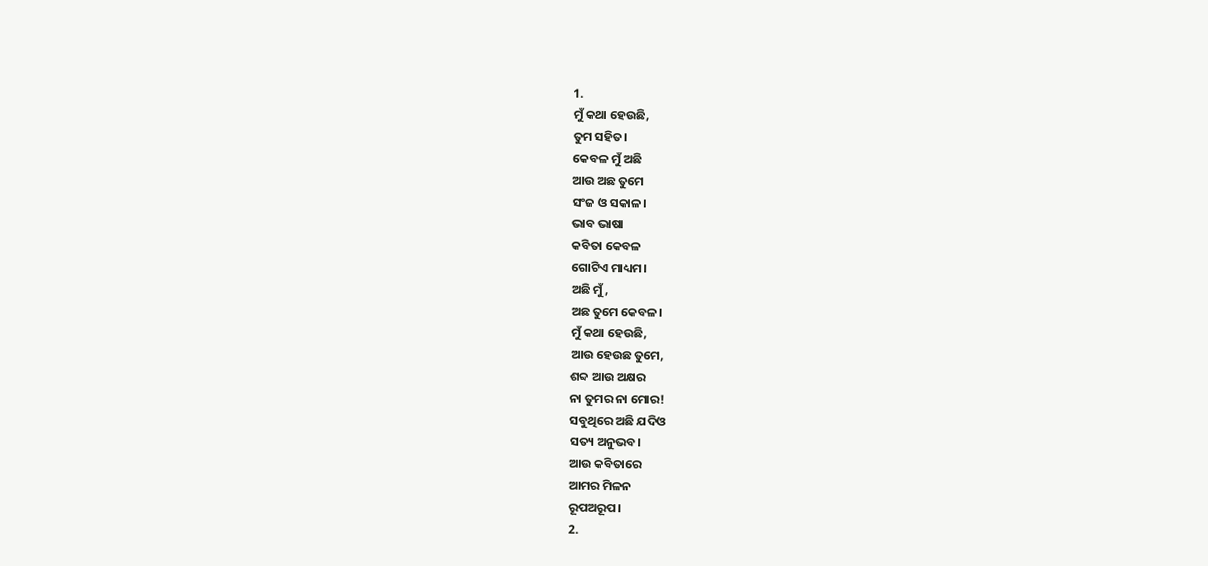1.
ମୁଁ କଥା ହେଉଛି,
ତୁମ ସହିତ।
କେବଳ ମୁଁ ଅଛି
ଆଉ ଅଛ ତୁମେ
ସଂଜ ଓ ସକାଳ।
ଭାବ ଭାଷା
କବିତା କେବଳ
ଗୋଟିଏ ମାଧ୍ୟମ।
ଅଛି ମୁଁ,
ଅଛ ତୁମେ କେବଳ।
ମୁଁ କଥା ହେଉଛି,
ଆଉ ହେଉଛ ତୁମେ,
ଶବ୍ଦ ଆଉ ଅକ୍ଷର
ନା ତୁମର ନା ମୋର!
ସବୁଥିରେ ଅଛି ଯଦିଓ
ସତ୍ୟ ଅନୁଭବ।
ଆଉ କବିତାରେ
ଆମର ମିଳନ
ରୂପଅରୂପ।
2.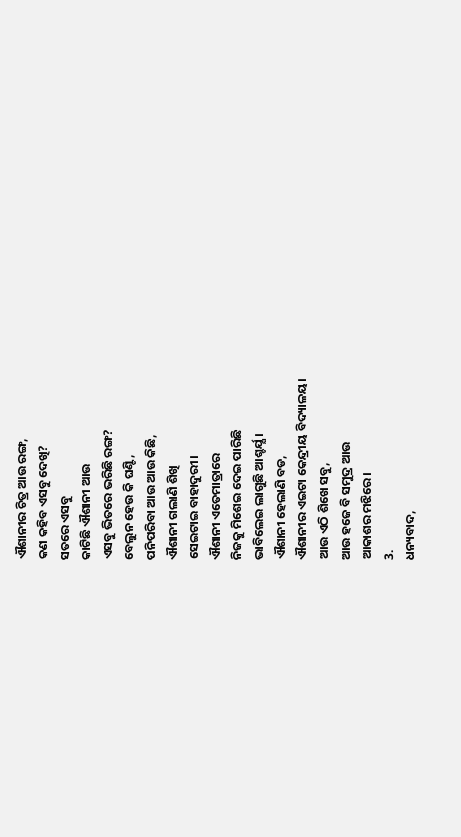ଐଶାନୀର ଚିତ୍ର ଆଉ ରଙ୍ଗ,
କଣ କହିବ ଏସବୁ ଦେଖି?
ସତରେ ଏସବୁ
କାଟିଛି ଐଶାନୀ ଆଉ
ଏସବୁ ଭିତରେ ଭରିଛି ରଙ୍ଗ?
ବେଲୁନ ହେଉ କି ଘଣ୍ଟି,
ପନିପରିବା ଆଉ ଆଉ କିଛି,
ଐଶାନୀ ଗଲାଣି ଶିଖି
ସେଇଟାଇ ବାହାଦୁରୀ।
ଐଶାନୀ ଏତେମାତ୍ରାରେ
ନିଜକୁ ମିଶେଇ ଦେଇ ପାରିଛି
ଭାବିଲେଇ ଲାଗୁଛି ଆଶ୍ଚର୍ଯ୍ଯ ।
ଐଶାନୀ ହେଲାଣି ବଡ,
ଐଶାନୀର ଏଇଟା କେନ୍ଦ୍ରୀୟ ବିଦ୍ୟାଳୟ।
ଆଉ ଏଠି ଶିଖେ ସବୁ,
ଆଉ ହଜେ ବି ସମୁଦ୍ର ଆଉ
ଆକାଶର ମଝିରେ।
3.
ଧନ୍ୟବାଦ,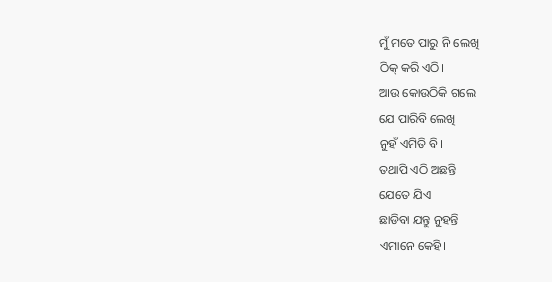ମୁଁ ମତେ ପାରୁ ନି ଲେଖି
ଠିକ୍ କରି ଏଠି।
ଆଉ କୋଉଠିକି ଗଲେ
ଯେ ପାରିବି ଲେଖି
ନୁହଁ ଏମିତି ବି।
ତଥାପି ଏଠି ଅଛନ୍ତି
ଯେତେ ଯିଏ
ଛାଡିବା ଯନ୍ତୁ ନୁହନ୍ତି
ଏମାନେ କେହି।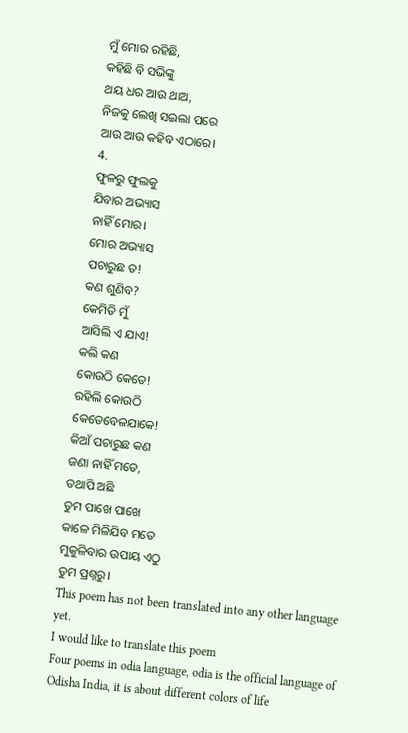ମୁଁ ମୋର ରହିଛି,
କହିଛି ବି ସଭିଙ୍କୁ
ଥୟ ଧର ଆଉ ଥାଅ,
ନିଜକୁ ଲେଖି ସଇଲା ପରେ
ଆଉ ଆଉ କହିବ ଏଠାରେ।
4.
ଫୁଳରୁ ଫୁଲକୁ
ଯିବାର ଅଭ୍ୟାସ
ନାହିଁ ମୋର।
ମୋର ଅଭ୍ୟାସ
ପଚାରୁଛ ତ!
କଣ ଶୁଣିବ?
କେମିତି ମୁଁ
ଆସିଲି ଏ ଯାଏ!
କଲି କଣ
କୋଉଠି କେତେ!
ରହିଲି କୋଉଠି
କେତେବେଳଯାକେ!
କିଆଁ ପଚାରୁଛ କଣ
ଜଣା ନାହିଁ ମତେ,
ତଥାପି ଅଛି
ତୁମ ପାଖେ ପାଖେ
କାଳେ ମିଳିଯିବ ମତେ
ମୁକୁଳିବାର ଉପାୟ ଏଠୁ
ତୁମ ପ୍ରଶ୍ନରୁ।
This poem has not been translated into any other language yet.
I would like to translate this poem
Four poems in odia language, odia is the official language of Odisha India, it is about different colors of life